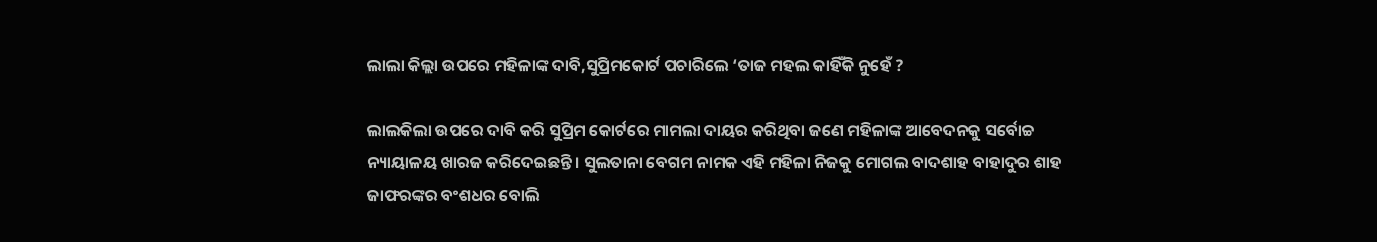ଲାଲା କିଲ୍ଲା ଉପରେ ମହିଳାଙ୍କ ଦାବି,ସୁପ୍ରିମକୋର୍ଟ ପଚାରିଲେ ‘ତାଜ ମହଲ କାହିଁକି ନୁହେଁ ?

ଲାଲକିଲା ଉପରେ ଦାବି କରି ସୁପ୍ରିମ କୋର୍ଟରେ ମାମଲା ଦାୟର କରିଥିବା ଜଣେ ମହିଳାଙ୍କ ଆବେଦନକୁ ସର୍ବୋଚ୍ଚ ନ୍ୟାୟାଳୟ ଖାରଜ କରିଦେଇଛନ୍ତି । ସୁଲତାନା ବେଗମ ନାମକ ଏହି ମହିଳା ନିଜକୁ ମୋଗଲ ବାଦଶାହ ବାହାଦୁର ଶାହ ଜାଫରଙ୍କର ବଂଶଧର ବୋଲି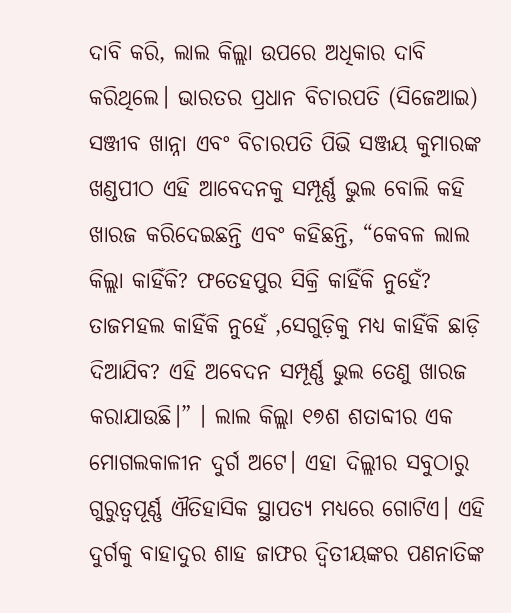ଦାବି କରି, ଲାଲ କିଲ୍ଲା ଉପରେ ଅଧିକାର ଦାବି କରିଥିଲେ। ଭାରତର ପ୍ରଧାନ ବିଚାରପତି (ସିଜେଆଇ) ସଞ୍ଜୀବ ଖାନ୍ନା ଏବଂ ବିଚାରପତି ପିଭି ସଞ୍ଜୟ କୁମାରଙ୍କ ଖଣ୍ଡପୀଠ ଏହି ଆବେଦନକୁ ସମ୍ପୂର୍ଣ୍ଣ ଭୁଲ ବୋଲି କହି ଖାରଜ କରିଦେଇଛନ୍ତି ଏବଂ କହିଛନ୍ତି, “କେବଳ ଲାଲ କିଲ୍ଲା କାହିଁକି? ଫତେହପୁର ସିକ୍ରି କାହିଁକି ନୁହେଁ? ତାଜମହଲ କାହିଁକି ନୁହେଁ ,ସେଗୁଡ଼ିକୁ ମଧ୍ୟ କାହିଁକି ଛାଡ଼ି ଦିଆଯିବ? ଏହି ଅବେଦନ ସମ୍ପୂର୍ଣ୍ଣ ଭୁଲ ତେଣୁ ଖାରଜ କରାଯାଉଛି।” । ଲାଲ କିଲ୍ଲା ୧୭ଶ ଶତାବ୍ଦୀର ଏକ ମୋଗଲକାଳୀନ ଦୁର୍ଗ ଅଟେ। ଏହା ଦିଲ୍ଲୀର ସବୁଠାରୁ ଗୁରୁତ୍ୱପୂର୍ଣ୍ଣ ଐତିହାସିକ ସ୍ଥାପତ୍ୟ ମଧ୍ୟରେ ଗୋଟିଏ। ଏହି ଦୁର୍ଗକୁ ବାହାଦୁର ଶାହ ଜାଫର ଦ୍ୱିତୀୟଙ୍କର ପଣନାତିଙ୍କ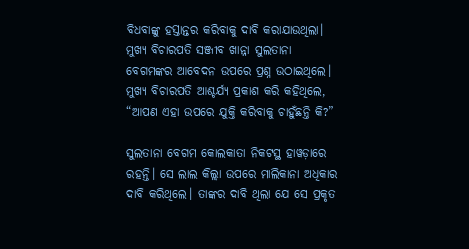ବିଧବାଙ୍କୁ ହସ୍ତାନ୍ତର କରିବାକୁ ଦାବି କରାଯାଉଥିଲା। ମୁଖ୍ୟ ବିଚାରପତି ସଞ୍ଜୀବ ଖାନ୍ନା ସୁଲତାନା ବେଗମଙ୍କର ଆବେଦନ ଉପରେ ପ୍ରଶ୍ନ ଉଠାଇଥିଲେ। ମୁଖ୍ୟ ବିଚାରପତି ଆଶ୍ଚର୍ଯ୍ୟ ପ୍ରକାଶ କରି କହିଥିଲେ, “ଆପଣ ଏହା ଉପରେ ଯୁକ୍ତି କରିବାକୁ ଚାହୁଁଛନ୍ତି କି?”

ସୁଲତାନା ବେଗମ କୋଲକାତା ନିକଟସ୍ଥ ହାୱଡ଼ାରେ ରହନ୍ତି। ସେ ଲାଲ କିଲ୍ଲା ଉପରେ ମାଲିକାନା ଅଧିକାର ଦାବି କରିଥିଲେ। ତାଙ୍କର ଦାବି ଥିଲା ଯେ ସେ ପ୍ରକୃତ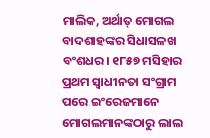ମାଲିକ, ଅର୍ଥାତ୍ ମୋଗଲ ବାଦଶାହଙ୍କର ସିଧାସଳଖ ବଂଶଧର। ୧୮୫୭ ମସିହାର ପ୍ରଥମ ସ୍ୱାଧୀନତା ସଂଗ୍ରାମ ପରେ ଇଂରେଜମାନେ ମୋଗଲମାନଙ୍କଠାରୁ ଲାଲ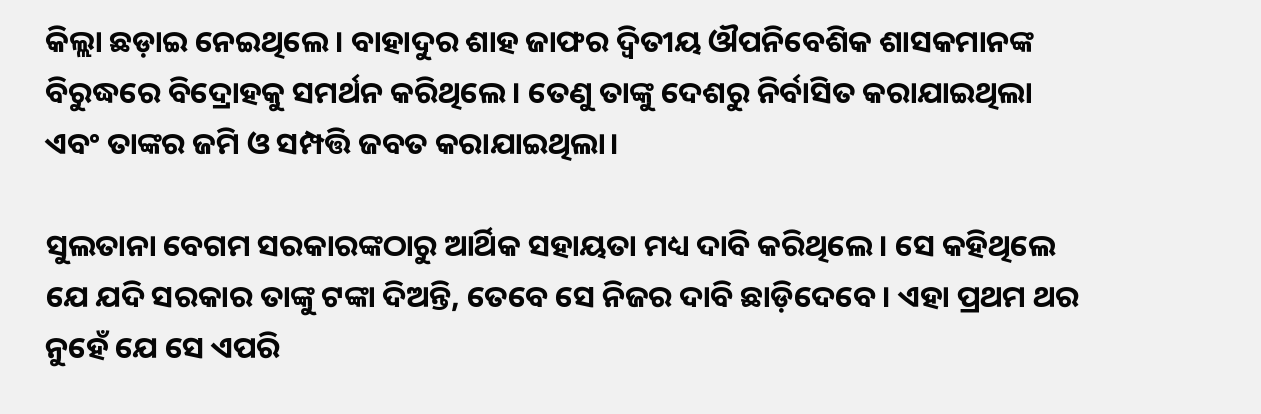କିଲ୍ଲା ଛଡ଼ାଇ ନେଇଥିଲେ। ବାହାଦୁର ଶାହ ଜାଫର ଦ୍ୱିତୀୟ ଔପନିବେଶିକ ଶାସକମାନଙ୍କ ବିରୁଦ୍ଧରେ ବିଦ୍ରୋହକୁ ସମର୍ଥନ କରିଥିଲେ। ତେଣୁ ତାଙ୍କୁ ଦେଶରୁ ନିର୍ବାସିତ କରାଯାଇଥିଲା ଏବଂ ତାଙ୍କର ଜମି ଓ ସମ୍ପତ୍ତି ଜବତ କରାଯାଇଥିଲା।

ସୁଲତାନା ବେଗମ ସରକାରଙ୍କଠାରୁ ଆର୍ଥିକ ସହାୟତା ମଧ୍ୟ ଦାବି କରିଥିଲେ। ସେ କହିଥିଲେ ଯେ ଯଦି ସରକାର ତାଙ୍କୁ ଟଙ୍କା ଦିଅନ୍ତି, ତେବେ ସେ ନିଜର ଦାବି ଛାଡ଼ିଦେବେ। ଏହା ପ୍ରଥମ ଥର ନୁହେଁ ଯେ ସେ ଏପରି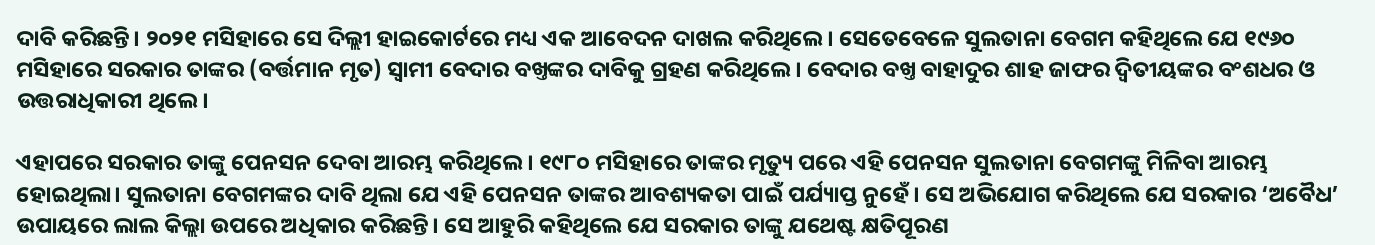ଦାବି କରିଛନ୍ତି। ୨୦୨୧ ମସିହାରେ ସେ ଦିଲ୍ଲୀ ହାଇକୋର୍ଟରେ ମଧ୍ୟ ଏକ ଆବେଦନ ଦାଖଲ କରିଥିଲେ। ସେତେବେଳେ ସୁଲତାନା ବେଗମ କହିଥିଲେ ଯେ ୧୯୬୦ ମସିହାରେ ସରକାର ତାଙ୍କର (ବର୍ତ୍ତମାନ ମୃତ) ସ୍ୱାମୀ ବେଦାର ବଖ୍ତଙ୍କର ଦାବିକୁ ଗ୍ରହଣ କରିଥିଲେ। ବେଦାର ବଖ୍ତ ବାହାଦୁର ଶାହ ଜାଫର ଦ୍ୱିତୀୟଙ୍କର ବଂଶଧର ଓ ଉତ୍ତରାଧିକାରୀ ଥିଲେ।

ଏହାପରେ ସରକାର ତାଙ୍କୁ ପେନସନ ଦେବା ଆରମ୍ଭ କରିଥିଲେ। ୧୯୮୦ ମସିହାରେ ତାଙ୍କର ମୃତ୍ୟୁ ପରେ ଏହି ପେନସନ ସୁଲତାନା ବେଗମଙ୍କୁ ମିଳିବା ଆରମ୍ଭ ହୋଇଥିଲା। ସୁଲତାନା ବେଗମଙ୍କର ଦାବି ଥିଲା ଯେ ଏହି ପେନସନ ତାଙ୍କର ଆବଶ୍ୟକତା ପାଇଁ ପର୍ଯ୍ୟାପ୍ତ ନୁହେଁ। ସେ ଅଭିଯୋଗ କରିଥିଲେ ଯେ ସରକାର ‘ଅବୈଧ’ ଉପାୟରେ ଲାଲ କିଲ୍ଲା ଉପରେ ଅଧିକାର କରିଛନ୍ତି। ସେ ଆହୁରି କହିଥିଲେ ଯେ ସରକାର ତାଙ୍କୁ ଯଥେଷ୍ଟ କ୍ଷତିପୂରଣ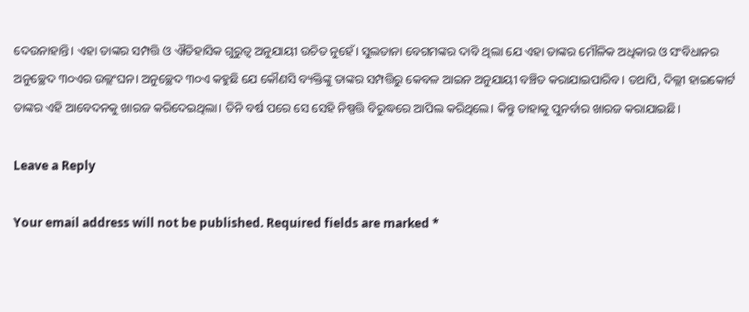ଦେଉନାହାନ୍ତି। ଏହା ତାଙ୍କର ସମ୍ପତ୍ତି ଓ ଐତିହାସିକ ଗୁରୁତ୍ୱ ଅନୁଯାୟୀ ଉଚିତ ନୁହେଁ। ସୁଲତାନା ବେଗମଙ୍କର ଦାବି ଥିଲା ଯେ ଏହା ତାଙ୍କର ମୌଳିକ ଅଧିକାର ଓ ସଂବିଧାନର ଅନୁଚ୍ଛେଦ ୩୦ଏର ଉଲ୍ଲଂଘନ। ଅନୁଚ୍ଛେଦ ୩୦ଏ କହୁଛି ଯେ କୌଣସି ବ୍ୟକ୍ତିଙ୍କୁ ତାଙ୍କର ସମ୍ପତ୍ତିରୁ କେବଳ ଆଇନ ଅନୁଯାୟୀ ବଞ୍ଚିତ କରାଯାଇପାରିବ। ତଥାପି, ଦିଲ୍ଲୀ ହାଇକୋର୍ଟ ତାଙ୍କର ଏହି ଆବେଦନକୁ ଖାରଜ କରିଦେଇଥିଲା। ତିନି ବର୍ଷ ପରେ ସେ ସେହି ନିଷ୍ପତ୍ତି ବିରୁଦ୍ଧରେ ଆପିଲ କରିଥିଲେ। କିନ୍ତୁ ତାହାକୁ ପୁନର୍ବାର ଖାରଜ କରାଯାଇଛି।

Leave a Reply

Your email address will not be published. Required fields are marked *